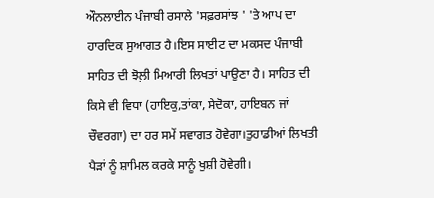ਔਨਲਾਈਨ ਪੰਜਾਬੀ ਰਸਾਲੇ 'ਸਫ਼ਰਸਾਂਝ ' 'ਤੇ ਆਪ ਦਾ ਹਾਰਦਿਕ ਸੁਆਗਤ ਹੈ।ਇਸ ਸਾਈਟ ਦਾ ਮਕਸਦ ਪੰਜਾਬੀ ਸਾਹਿਤ ਦੀ ਝੋਲ਼ੀ ਮਿਆਰੀ ਲਿਖਤਾਂ ਪਾਉਣਾ ਹੈ। ਸਾਹਿਤ ਦੀ ਕਿਸੇ ਵੀ ਵਿਧਾ (ਹਾਇਕੁ,ਤਾਂਕਾ, ਸੇਦੋਕਾ, ਹਾਇਬਨ ਜਾਂ ਚੌਵਰਗਾ) ਦਾ ਹਰ ਸਮੇਂ ਸਵਾਗਤ ਹੋਵੇਗਾ।ਤੁਹਾਡੀਆਂ ਲਿਖਤੀ ਪੈੜਾਂ ਨੂੰ ਸ਼ਾਮਿਲ ਕਰਕੇ ਸਾਨੂੰ ਖੁਸ਼ੀ ਹੋਵੇਗੀ।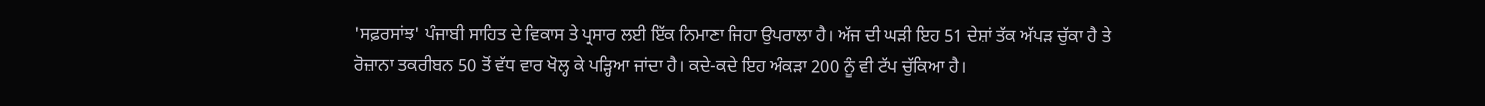'ਸਫ਼ਰਸਾਂਝ' ਪੰਜਾਬੀ ਸਾਹਿਤ ਦੇ ਵਿਕਾਸ ਤੇ ਪ੍ਰਸਾਰ ਲਈ ਇੱਕ ਨਿਮਾਣਾ ਜਿਹਾ ਉਪਰਾਲਾ ਹੈ। ਅੱਜ ਦੀ ਘੜੀ ਇਹ 51 ਦੇਸ਼ਾਂ ਤੱਕ ਅੱਪੜ ਚੁੱਕਾ ਹੈ ਤੇ ਰੋਜ਼ਾਨਾ ਤਕਰੀਬਨ 50 ਤੋਂ ਵੱਧ ਵਾਰ ਖੋਲ੍ਹ ਕੇ ਪੜ੍ਹਿਆ ਜਾਂਦਾ ਹੈ। ਕਦੇ-ਕਦੇ ਇਹ ਅੰਕੜਾ 200 ਨੂੰ ਵੀ ਟੱਪ ਚੁੱਕਿਆ ਹੈ।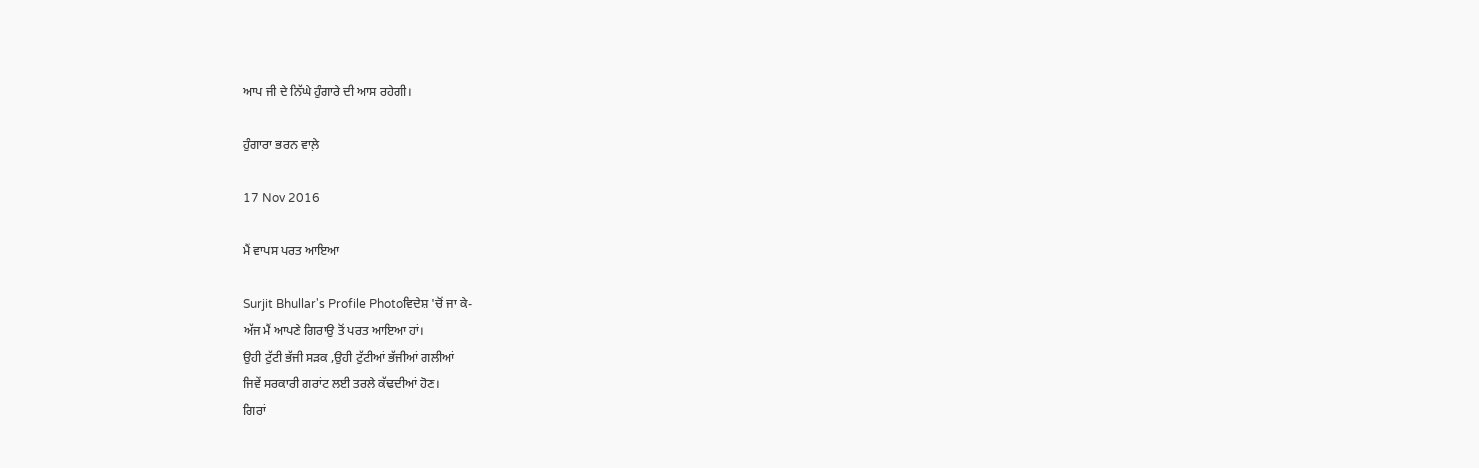ਆਪ ਜੀ ਦੇ ਨਿੱਘੇ ਹੁੰਗਾਰੇ ਦੀ ਆਸ ਰਹੇਗੀ।

ਹੁੰਗਾਰਾ ਭਰਨ ਵਾਲ਼ੇ

17 Nov 2016

ਮੈਂ ਵਾਪਸ ਪਰਤ ਆਇਆ

Surjit Bhullar's Profile Photoਵਿਦੇਸ਼ 'ਚੋਂ ਜਾ ਕੇ-
ਅੱਜ ਮੈਂ ਆਪਣੇ ਗਿਰਾਉ ਤੋਂ ਪਰਤ ਆਇਆ ਹਾਂ।
ਉਹੀ ਟੁੱਟੀ ਭੱਜੀ ਸੜਕ ,ਉਹੀ ਟੁੱਟੀਆਂ ਭੱਜੀਆਂ ਗਲੀਆਂ
ਜਿਵੇਂ ਸਰਕਾਰੀ ਗਰਾਂਟ ਲਈ ਤਰਲੇ ਕੱਢਦੀਆਂ ਹੋਣ।
ਗਿਰਾਂ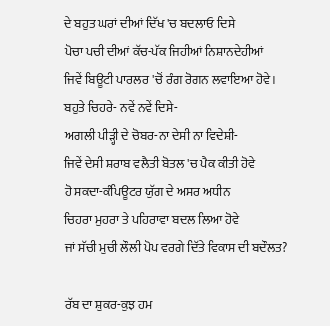ਦੇ ਬਹੁਤ ਘਰਾਂ ਦੀਆਂ ਦਿੱਖ 'ਚ ਬਦਲਾਓ ਦਿਸੇ
ਪੋਚਾ ਪਚੀ ਦੀਆਂ ਕੱਚ-ਪੱਕ ਜਿਹੀਆਂ ਨਿਸ਼ਾਨਦੇਹੀਆਂ
ਜਿਵੇਂ ਬਿਊਟੀ ਪਾਰਲਰ 'ਚੋਂ ਰੰਗ ਰੋਗਨ ਲਵਾਇਆ ਹੋਵੇ।
ਬਹੁਤੇ ਚਿਹਰੇ- ਨਵੇਂ ਨਵੇਂ ਦਿਸੇ-
ਅਗਲੀ ਪੀੜ੍ਹੀ ਦੇ ਚੋਬਰ-ਨਾ ਦੇਸੀ ਨਾ ਵਿਦੇਸ਼ੀ-
ਜਿਵੇਂ ਦੇਸੀ ਸ਼ਰਾਬ ਵਲੈਤੀ ਬੋਤਲ 'ਚ ਪੈਕ ਕੀਤੀ ਹੋਵੇ
ਹੋ ਸਕਦਾ-ਕੰਪਿਊਟਰ ਯੁੱਗ ਦੇ ਅਸਰ ਅਧੀਨ
ਚਿਹਰਾ ਮੁਹਰਾ ਤੇ ਪਹਿਰਾਵਾ ਬਦਲ ਲਿਆ ਹੋਵੇ
ਜਾਂ ਸੱਚੀ ਮੁਚੀ ਲੌਲੀ ਪੋਪ ਵਰਗੇ ਦਿੱਤੇ ਵਿਕਾਸ ਦੀ ਬਦੌਲਤ?

ਰੱਬ ਦਾ ਸ਼ੁਕਰ-ਕੁਝ ਹਮ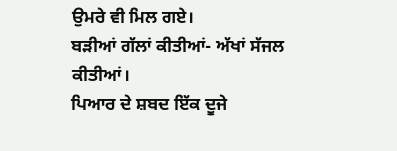ਉਮਰੇ ਵੀ ਮਿਲ ਗਏ।
ਬੜੀਆਂ ਗੱਲਾਂ ਕੀਤੀਆਂ- ਅੱਖਾਂ ਸੱਜਲ ਕੀਤੀਆਂ।
ਪਿਆਰ ਦੇ ਸ਼ਬਦ ਇੱਕ ਦੂਜੇ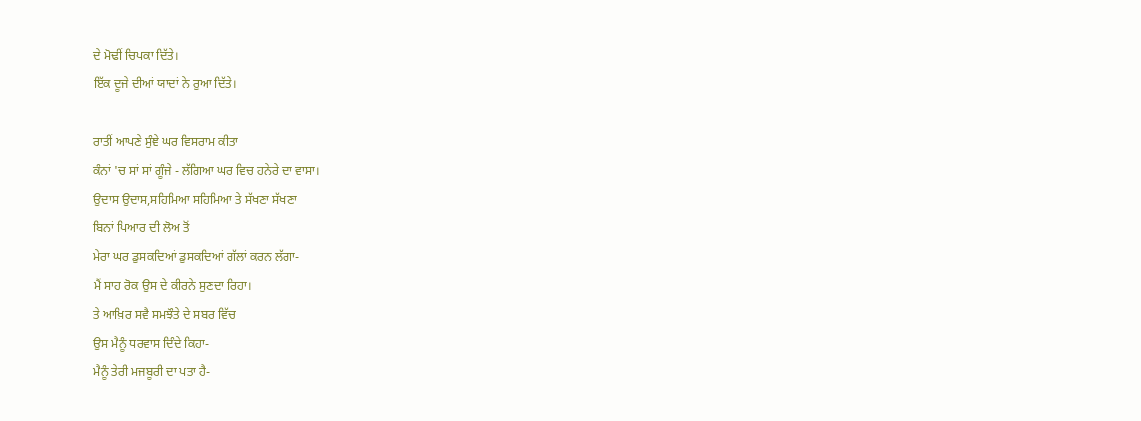ਦੇ ਮੋਢੀਂ ਚਿਪਕਾ ਦਿੱਤੇ।
ਇੱਕ ਦੂਜੇ ਦੀਆਂ ਯਾਦਾਂ ਨੇ ਰੁਆ ਦਿੱਤੇ।

ਰਾਤੀਂ ਆਪਣੇ ਸੁੰਞੇ ਘਰ ਵਿਸਰਾਮ ਕੀਤਾ
ਕੰਨਾਂ 'ਚ ਸਾਂ ਸਾਂ ਗੂੰਜੇ - ਲੱਗਿਆ ਘਰ ਵਿਚ ਹਨੇਰੇ ਦਾ ਵਾਸਾ।
ਉਦਾਸ ਉਦਾਸ,ਸਹਿਮਿਆ ਸਹਿਮਿਆ ਤੇ ਸੱਖਣਾ ਸੱਖਣਾ
ਬਿਨਾਂ ਪਿਆਰ ਦੀ ਲੋਅ ਤੋਂ
ਮੇਰਾ ਘਰ ਡੁਸਕਦਿਆਂ ਡੁਸਕਦਿਆਂ ਗੱਲਾਂ ਕਰਨ ਲੱਗਾ-
ਮੈਂ ਸਾਹ ਰੋਕ ਉਸ ਦੇ ਕੀਰਨੇ ਸੁਣਦਾ ਰਿਹਾ।
ਤੇ ਆਖ਼ਿਰ ਸਵੈ ਸਮਝੌਤੇ ਦੇ ਸਬਰ ਵਿੱਚ
ਉਸ ਮੈਨੂੰ ਧਰਵਾਸ ਦਿੰਦੇ ਕਿਹਾ-
ਮੈਨੂੰ ਤੇਰੀ ਮਜਬੂਰੀ ਦਾ ਪਤਾ ਹੈ-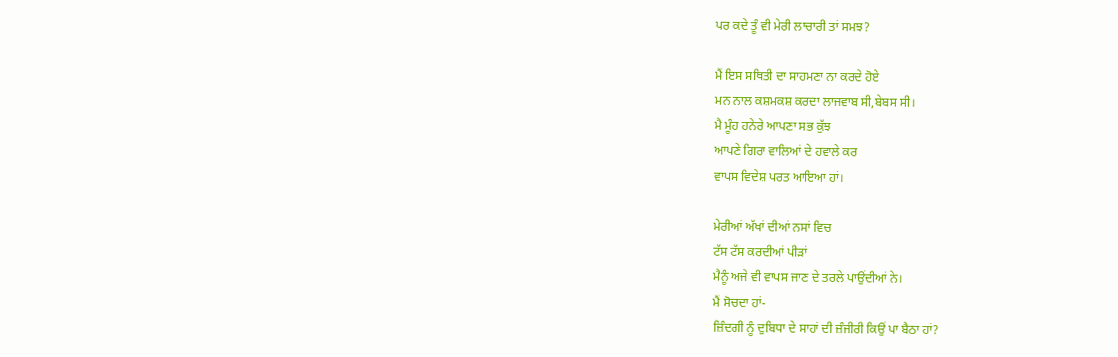ਪਰ ਕਦੇ ਤੂੰ ਵੀ ਮੇਰੀ ਲਾਚਾਰੀ ਤਾਂ ਸਮਝ?

ਮੈਂ ਇਸ ਸਥਿਤੀ ਦਾ ਸਾਹਮਣਾ ਨਾ ਕਰਦੇ ਹੋਏ
ਮਨ ਨਾਲ ਕਸ਼ਮਕਸ਼ ਕਰਦਾ ਲਾਜਵਾਬ ਸੀ,ਬੇਬਸ ਸੀ।
ਮੈ ਮੂੰਹ ਹਨੇਰੇ ਆਪਣਾ ਸਭ ਕੁੱਝ
ਆਪਣੇ ਗਿਰਾ ਵਾਲਿਆਂ ਦੇ ਹਵਾਲੇ ਕਰ
ਵਾਪਸ ਵਿਦੇਸ਼ ਪਰਤ ਆਇਆ ਹਾਂ।

ਮੇਰੀਆਂ ਅੱਖਾਂ ਦੀਆਂ ਨਸਾਂ ਵਿਚ
ਟੱਸ ਟੱਸ ਕਰਦੀਆਂ ਪੀੜਾਂ
ਮੈਨੂੰ ਅਜੇ ਵੀ ਵਾਪਸ ਜਾਣ ਦੇ ਤਰਲੇ ਪਾਉਂਦੀਆਂ ਨੇ।
ਮੈਂ ਸੋਚਦਾ ਹਾਂ-
ਜ਼ਿੰਦਗੀ ਨੂੰ ਦੁਬਿਧਾ ਦੇ ਸਾਹਾਂ ਦੀ ਜ਼ੰਜੀਰੀ ਕਿਉਂ ਪਾ ਬੈਠਾ ਹਾਂ?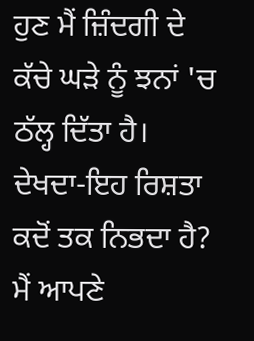ਹੁਣ ਮੈਂ ਜ਼ਿੰਦਗੀ ਦੇ ਕੱਚੇ ਘੜੇ ਨੂੰ ਝਨਾਂ 'ਚ ਠੱਲ੍ਹ ਦਿੱਤਾ ਹੈ।
ਦੇਖਦਾ-ਇਹ ਰਿਸ਼ਤਾ ਕਦੋਂ ਤਕ ਨਿਭਦਾ ਹੈ?
ਮੈਂ ਆਪਣੇ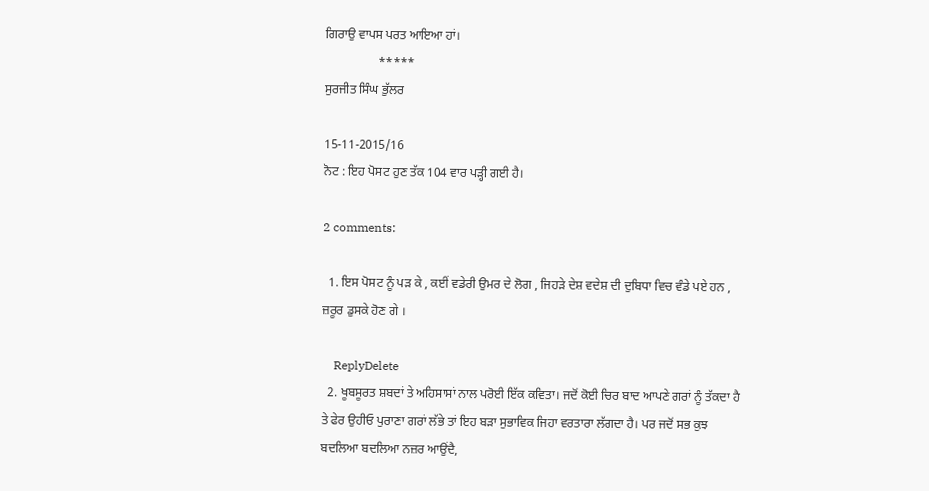ਗਿਰਾਉ ਵਾਪਸ ਪਰਤ ਆਇਆ ਹਾਂ।
                 *****
ਸੁਰਜੀਤ ਸਿੰਘ ਭੁੱਲਰ

15-11-2015/16
ਨੋਟ : ਇਹ ਪੋਸਟ ਹੁਣ ਤੱਕ 104 ਵਾਰ ਪੜ੍ਹੀ ਗਈ ਹੈ।

2 comments:

  1. ਇਸ ਪੋਸਟ ਨੂੰ ਪੜ ਕੇ , ਕਈਂ ਵਡੇਰੀ ਉਮਰ ਦੇ ਲੋਗ , ਜਿਹੜੇ ਦੇਸ਼ ਵਦੇਸ਼ ਦੀ ਦੁਬਿਧਾ ਵਿਚ ਵੰਡੇ ਪਏ ਹਨ , ਜ਼ਰੂਰ ਡੁਸਕੇ ਹੋਣ ਗੇ ।

    ReplyDelete
  2. ਖੂਬਸੂਰਤ ਸ਼ਬਦਾਂ ਤੇ ਅਹਿਸਾਸਾਂ ਨਾਲ ਪਰੋਈ ਇੱਕ ਕਵਿਤਾ। ਜਦੋਂ ਕੋਈ ਚਿਰ ਬਾਦ ਆਪਣੇ ਗਰਾਂ ਨੂੰ ਤੱਕਦਾ ਹੈ ਤੇ ਫੇਰ ਉਹੀਓ ਪੁਰਾਣਾ ਗਰਾਂ ਲੱਭੇ ਤਾਂ ਇਹ ਬੜਾ ਸੁਭਾਵਿਕ ਜਿਹਾ ਵਰਤਾਰਾ ਲੱਗਦਾ ਹੈ। ਪਰ ਜਦੋਂ ਸਭ ਕੁਝ ਬਦਲਿਆ ਬਦਲਿਆ ਨਜ਼ਰ ਆਉਂਦੈ,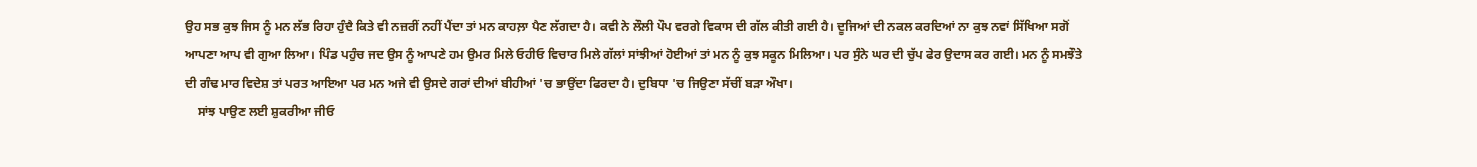ਉਹ ਸਭ ਕੁਝ ਜਿਸ ਨੂੰ ਮਨ ਲੱਭ ਰਿਹਾ ਹੁੰਦੈ ਕਿਤੇ ਵੀ ਨਜ਼ਰੀਂ ਨਹੀਂ ਪੈਂਦਾ ਤਾਂ ਮਨ ਕਾਹਲ਼ਾ ਪੈਣ ਲੱਗਦਾ ਹੈ। ਕਵੀ ਨੇ ਲੌਲੀ ਪੌਪ ਵਰਗੇ ਵਿਕਾਸ ਦੀ ਗੱਲ ਕੀਤੀ ਗਈ ਹੈ। ਦੂਜਿਆਂ ਦੀ ਨਕਲ ਕਰਦਿਆਂ ਨਾ ਕੁਝ ਨਵਾਂ ਸਿੱਖਿਆ ਸਗੋਂ ਆਪਣਾ ਆਪ ਵੀ ਗੁਆ ਲਿਆ। ਪਿੰਡ ਪਹੁੰਚ ਜਦ ਉਸ ਨੂੰ ਆਪਣੇ ਹਮ ਉਮਰ ਮਿਲੇ ਓਹੀਓ ਵਿਚਾਰ ਮਿਲੇ ਗੱਲਾਂ ਸਾਂਝੀਆਂ ਹੋਈਆਂ ਤਾਂ ਮਨ ਨੂੰ ਕੁਝ ਸਕੂਨ ਮਿਲਿਆ। ਪਰ ਸੁੰਨੇ ਘਰ ਦੀ ਚੁੱਪ ਫੇਰ ਉਦਾਸ ਕਰ ਗਈ। ਮਨ ਨੂੰ ਸਮਝੌਤੇ ਦੀ ਗੰਢ ਮਾਰ ਵਿਦੇਸ਼ ਤਾਂ ਪਰਤ ਆਇਆ ਪਰ ਮਨ ਅਜੇ ਵੀ ਉਸਦੇ ਗਰਾਂ ਦੀਆਂ ਬੀਹੀਆਂ 'ਚ ਭਾਉਂਦਾ ਫਿਰਦਾ ਹੈ। ਦੁਬਿਧਾ 'ਚ ਜਿਉਣਾ ਸੱਚੀਂ ਬੜਾ ਔਖਾ।
    ਸਾਂਝ ਪਾਉਣ ਲਈ ਸ਼ੁਕਰੀਆ ਜੀਓ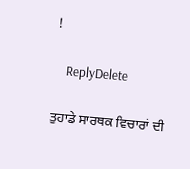!

    ReplyDelete

ਤੁਹਾਡੇ ਸਾਰਥਕ ਵਿਚਾਰਾਂ ਦੀ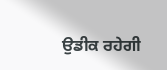ਉਡੀਕ ਰਹੇਗੀ